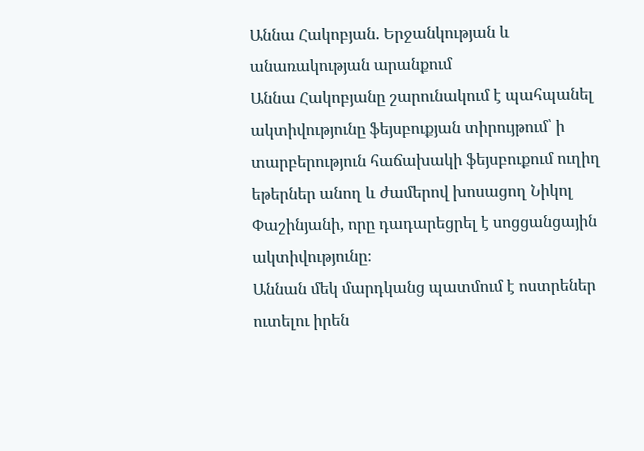Աննա Հակոբյան. Երջանկության և անառակության արանքում
Աննա Հակոբյանը շարունակում է պահպանել ակտիվությունը ֆեյսբուքյան տիրույթում՝ ի տարբերություն հաճախակի ֆեյսբուքում ուղիղ եթերներ անող և ժամերով խոսացող Նիկոլ Փաշինյանի, որը դադարեցրել է սոցցանցային ակտիվությունը։
Աննան մեկ մարդկանց պատմում է ոստրեներ ուտելու իրեն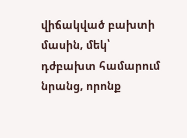վիճակված բախտի մասին, մեկ՝ դժբախտ համարում նրանց, որոնք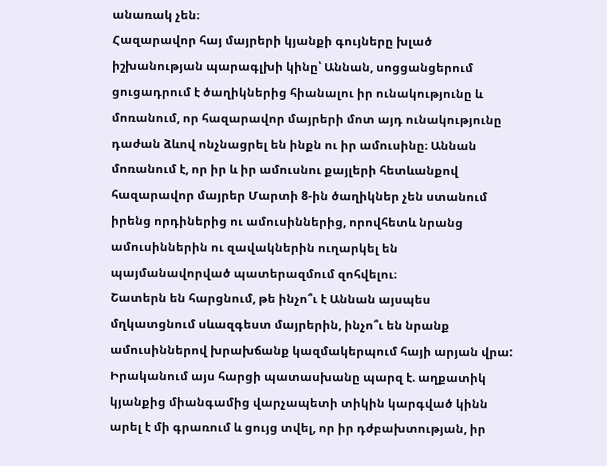անառակ չեն։
Հազարավոր հայ մայրերի կյանքի գույները խլած իշխանության պարագլխի կինը՝ Աննան, սոցցանցերում ցուցադրում է ծաղիկներից հիանալու իր ունակությունը և մոռանում, որ հազարավոր մայրերի մոտ այդ ունակությունը դաժան ձևով ոնչնացրել են ինքն ու իր ամուսինը։ Աննան մոռանում է, որ իր և իր ամուսնու քայլերի հետևանքով հազարավոր մայրեր Մարտի 8-ին ծաղիկներ չեն ստանում իրենց որդիներից ու ամուսիններից, որովհետև նրանց ամուսիններին ու զավակներին ուղարկել են պայմանավորված պատերազմում զոհվելու։
Շատերն են հարցնում, թե ինչո՞ւ է Աննան այսպես մղկատցնում սևազգեստ մայրերին, ինչո՞ւ են նրանք ամուսիններով խրախճանք կազմակերպում հայի արյան վրա: Իրականում այս հարցի պատասխանը պարզ է. աղքատիկ կյանքից միանգամից վարչապետի տիկին կարգված կինն արել է մի գրառում և ցույց տվել, որ իր դժբախտության, իր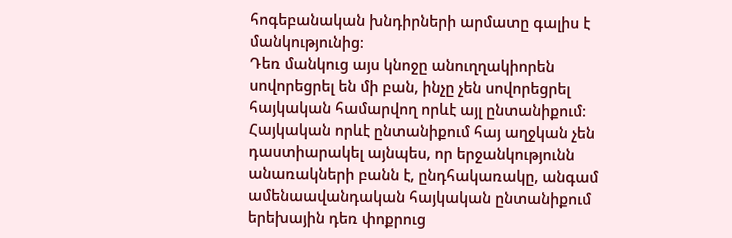հոգեբանական խնդիրների արմատը գալիս է մանկությունից։
Դեռ մանկուց այս կնոջը անուղղակիորեն սովորեցրել են մի բան, ինչը չեն սովորեցրել հայկական համարվող որևէ այլ ընտանիքում։
Հայկական որևէ ընտանիքում հայ աղջկան չեն դաստիարակել այնպես, որ երջանկությունն անառակների բանն է, ընդհակառակը, անգամ ամենաավանդական հայկական ընտանիքում երեխային դեռ փոքրուց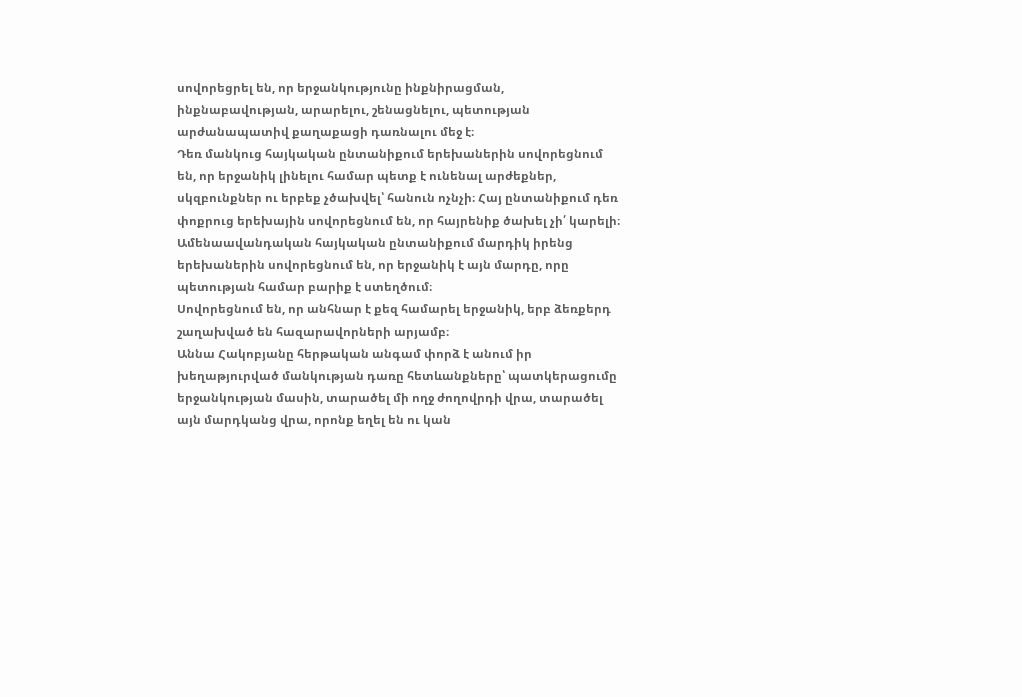սովորեցրել են, որ երջանկությունը ինքնիրացման, ինքնաբավության, արարելու, շենացնելու, պետության արժանապատիվ քաղաքացի դառնալու մեջ է։
Դեռ մանկուց հայկական ընտանիքում երեխաներին սովորեցնում են, որ երջանիկ լինելու համար պետք է ունենալ արժեքներ, սկզբունքներ ու երբեք չծախվել՝ հանուն ոչնչի։ Հայ ընտանիքում դեռ փոքրուց երեխային սովորեցնում են, որ հայրենիք ծախել չի՛ կարելի։
Ամենաավանդական հայկական ընտանիքում մարդիկ իրենց երեխաներին սովորեցնում են, որ երջանիկ է այն մարդը, որը պետության համար բարիք է ստեղծում։
Սովորեցնում են, որ անհնար է քեզ համարել երջանիկ, երբ ձեռքերդ շաղախված են հազարավորների արյամբ։
Աննա Հակոբյանը հերթական անգամ փորձ է անում իր խեղաթյուրված մանկության դառը հետևանքները՝ պատկերացումը երջանկության մասին, տարածել մի ողջ ժողովրդի վրա, տարածել այն մարդկանց վրա, որոնք եղել են ու կան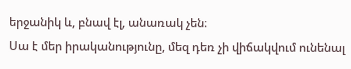երջանիկ և, բնավ էլ, անառակ չեն։
Սա է մեր իրականությունը, մեզ դեռ չի վիճակվում ունենալ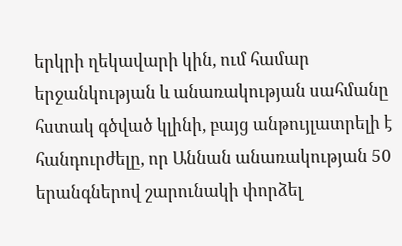երկրի ղեկավարի կին, ում համար երջանկության և անառակության սահմանը հստակ գծված կլինի, բայց անթույլատրելի է հանդուրժելը, որ Աննան անառակության 50 երանգներով շարունակի փորձել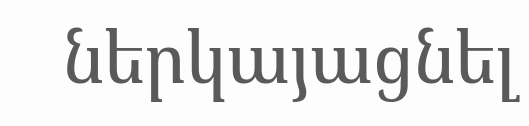ներկայացնել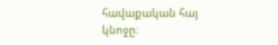հավաքական հայ կնոջը։